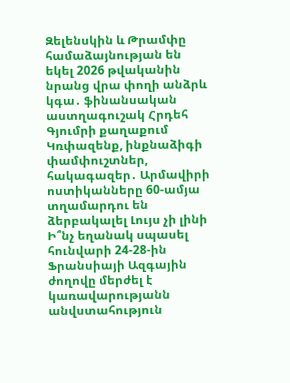Զելենսկին և Թրամփը համաձայնության են եկել 2026 թվականին նրանց վրա փողի անձրև կգա․ ֆինանսական աստղագուշակ Հրդեհ Գյումրի քաղաքում Կռփազենք, ինքնաձիգի փամփուշտներ, հակագազեր․ Արմավիրի ոստիկանները 60-ամյա տղամարդու են ձերբակալել Լույս չի լինի Ի՞նչ եղանակ սպասել հունվարի 24-28-ին Ֆրանսիայի Ազգային ժողովը մերժել է կառավարությանն անվստահություն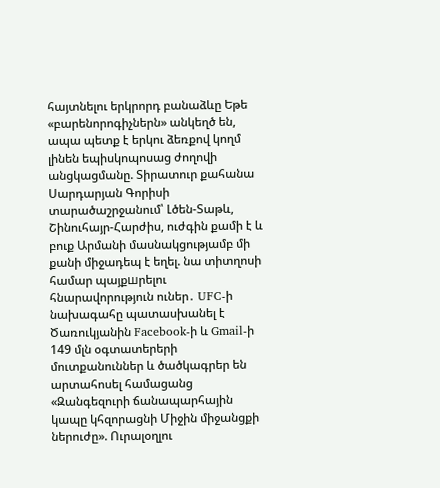հայտնելու երկրորդ բանաձևը Եթե «բարենորոգիչներն» անկեղծ են, ապա պետք է երկու ձեռքով կողմ լինեն եպիսկոպոսաց ժողովի անցկացմանը. Տիրատուր քահանա Սարդարյան Գորիսի տարածաշրջանում՝ Լծեն-Տաթև, Շինուհայր-Հարժիս, ուժգին քամի է և բուք Արմանի մասնակցությամբ մի քանի միջադեպ է եղել. նա տիտղոսի համար պայքшրելու հնարավորություն ուներ․ UFC-ի նախագահը պատասխանել է Ծառուկյանին Facebook-ի և Gmail-ի 149 մլն օգտատերերի մուտքանուններ և ծածկագրեր են արտահոսել համացանց «Զանգեզուրի ճանապարհային կապը կհզորացնի Միջին միջանցքի ներուժը». Ուրալօղլու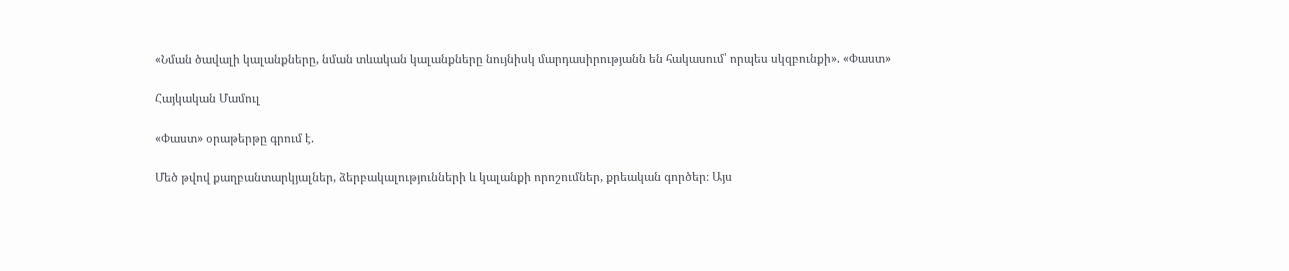«Նման ծավալի կալանքները, նման տևական կալանքները նույնիսկ մարդասիրությանն են հակասում՝ որպես սկզբունքի». «Փաստ»

Հայկական Մամուլ

«Փաստ» օրաթերթը գրում է.

Մեծ թվով քաղբանտարկյալներ, ձերբակալությունների և կալանքի որոշումներ, քրեական գործեր։ Այս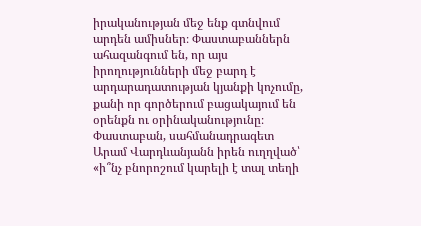իրականության մեջ ենք գտնվում արդեն ամիսներ։ Փաստաբաններն ահազանգում են, որ այս իրողությունների մեջ բարդ է արդարադատության կյանքի կոչումը, քանի որ գործերում բացակայում են օրենքն ու օրինականությունը։ Փաստաբան, սահմանադրագետ Արամ Վարդևանյանն իրեն ուղղված՝ «ի՞նչ բնորոշում կարելի է տալ տեղի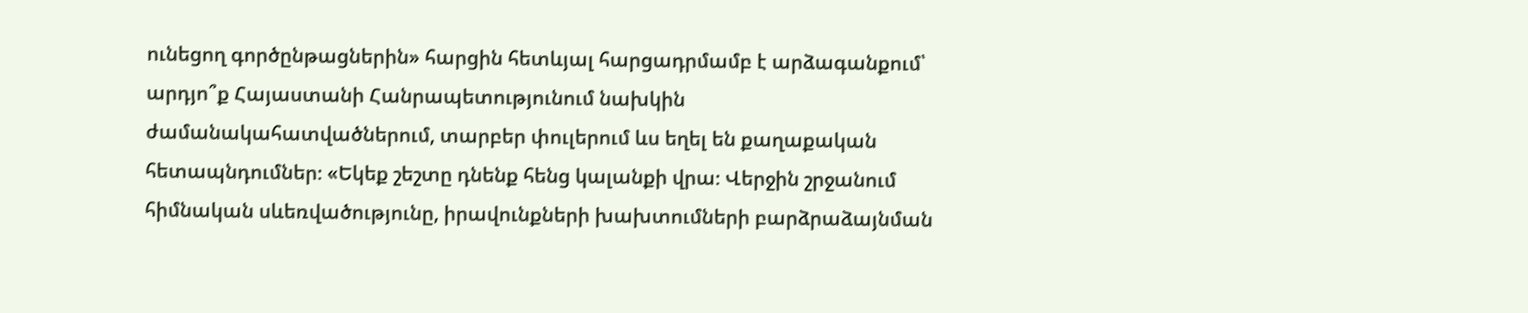ունեցող գործընթացներին» հարցին հետևյալ հարցադրմամբ է արձագանքում՝ արդյո՞ք Հայաստանի Հանրապետությունում նախկին ժամանակահատվածներում, տարբեր փուլերում ևս եղել են քաղաքական հետապնդումներ։ «Եկեք շեշտը դնենք հենց կալանքի վրա։ Վերջին շրջանում հիմնական սևեռվածությունը, իրավունքների խախտումների բարձրաձայնման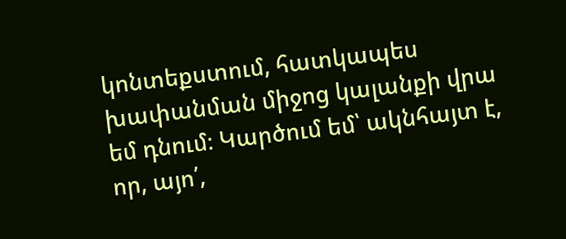կոնտեքստում, հատկապես խափանման միջոց կալանքի վրա եմ դնում։ Կարծում եմ՝ ակնհայտ է, որ, այո՛,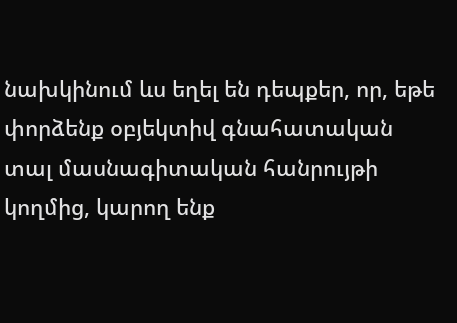նախկինում ևս եղել են դեպքեր, որ, եթե փորձենք օբյեկտիվ գնահատական տալ մասնագիտական հանրույթի կողմից, կարող ենք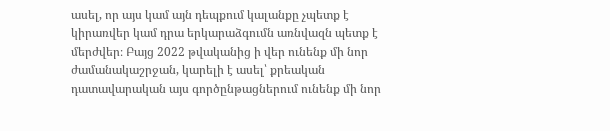ասել, որ այս կամ այն դեպքում կալանքը չպետք է կիրառվեր կամ դրա երկարաձգումն առնվազն պետք է մերժվեր։ Բայց 2022 թվականից ի վեր ունենք մի նոր ժամանակաշրջան, կարելի է ասել՝ քրեական դատավարական այս գործընթացներում ունենք մի նոր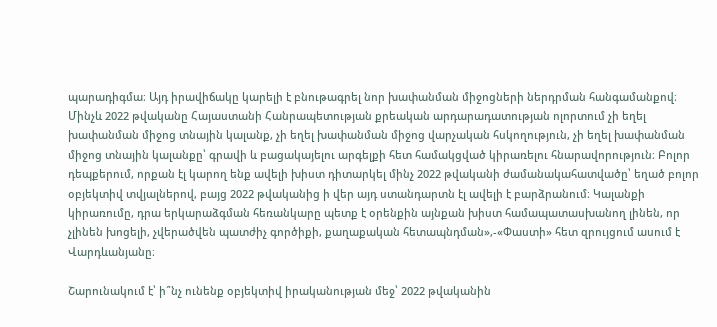պարադիգմա։ Այդ իրավիճակը կարելի է բնութագրել նոր խափանման միջոցների ներդրման հանգամանքով։ Մինչև 2022 թվականը Հայաստանի Հանրապետության քրեական արդարադատության ոլորտում չի եղել խափանման միջոց տնային կալանք, չի եղել խափանման միջոց վարչական հսկողություն, չի եղել խափանման միջոց տնային կալանքը՝ գրավի և բացակայելու արգելքի հետ համակցված կիրառելու հնարավորություն։ Բոլոր դեպքերում, որքան էլ կարող ենք ավելի խիստ դիտարկել մինչ 2022 թվականի ժամանակահատվածը՝ եղած բոլոր օբյեկտիվ տվյալներով, բայց 2022 թվականից ի վեր այդ ստանդարտն էլ ավելի է բարձրանում։ Կալանքի կիրառումը, դրա երկարաձգման հեռանկարը պետք է օրենքին այնքան խիստ համապատասխանող լինեն, որ չլինեն խոցելի, չվերածվեն պատժիչ գործիքի, քաղաքական հետապնդման»,-«Փաստի» հետ զրույցում ասում է Վարդևանյանը։

Շարունակում է՝ ի՞նչ ունենք օբյեկտիվ իրականության մեջ՝ 2022 թվականին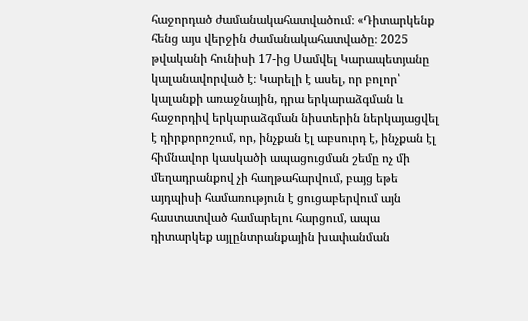հաջորդած ժամանակահատվածում։ «Դիտարկենք հենց այս վերջին ժամանակահատվածը։ 2025 թվականի հունիսի 17-ից Սամվել Կարապետյանը կալանավորված է։ Կարելի է ասել, որ բոլոր՝ կալանքի առաջնային, դրա երկարաձգման և հաջորդիվ երկարաձգման նիստերին ներկայացվել է դիրքորոշում, որ, ինչքան էլ աբսուրդ է, ինչքան էլ հիմնավոր կասկածի ապացուցման շեմը ոչ մի մեղադրանքով չի հաղթահարվում, բայց եթե այդպիսի համառություն է ցուցաբերվում այն հաստատված համարելու հարցում, ապա դիտարկեք այլընտրանքային խափանման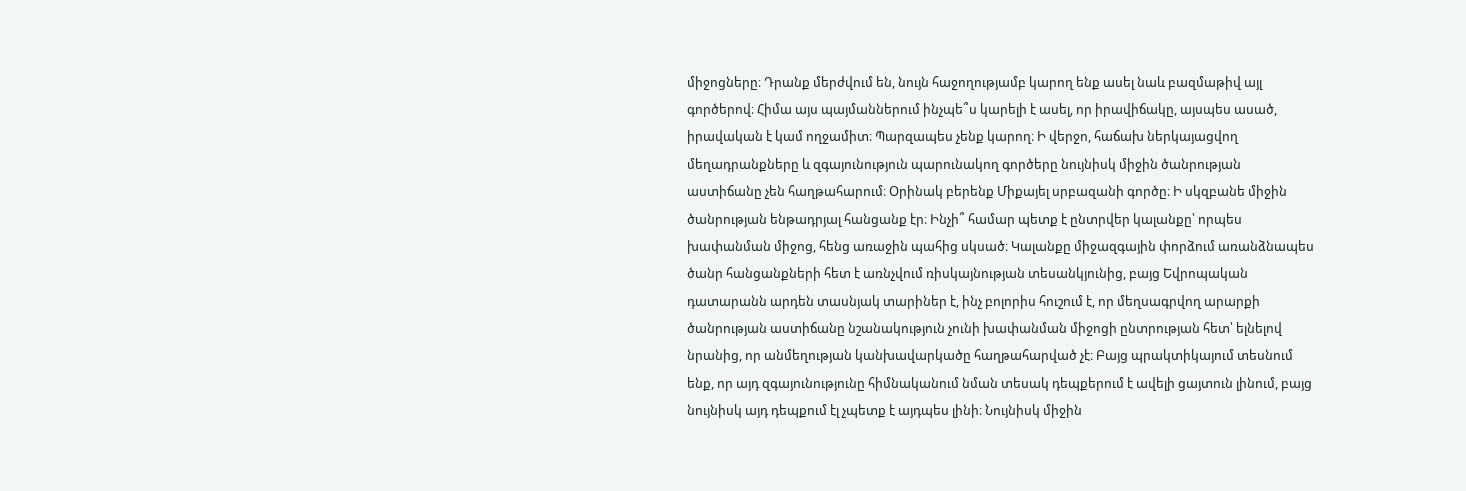միջոցները։ Դրանք մերժվում են, նույն հաջողությամբ կարող ենք ասել նաև բազմաթիվ այլ գործերով։ Հիմա այս պայմաններում ինչպե՞ս կարելի է ասել, որ իրավիճակը, այսպես ասած, իրավական է կամ ողջամիտ։ Պարզապես չենք կարող։ Ի վերջո, հաճախ ներկայացվող մեղադրանքները և զգայունություն պարունակող գործերը նույնիսկ միջին ծանրության աստիճանը չեն հաղթահարում։ Օրինակ բերենք Միքայել սրբազանի գործը։ Ի սկզբանե միջին ծանրության ենթադրյալ հանցանք էր։ Ինչի՞ համար պետք է ընտրվեր կալանքը՝ որպես խափանման միջոց, հենց առաջին պահից սկսած։ Կալանքը միջազգային փորձում առանձնապես ծանր հանցանքների հետ է առնչվում ռիսկայնության տեսանկյունից, բայց Եվրոպական դատարանն արդեն տասնյակ տարիներ է, ինչ բոլորիս հուշում է, որ մեղսագրվող արարքի ծանրության աստիճանը նշանակություն չունի խափանման միջոցի ընտրության հետ՝ ելնելով նրանից, որ անմեղության կանխավարկածը հաղթահարված չէ։ Բայց պրակտիկայում տեսնում ենք, որ այդ զգայունությունը հիմնականում նման տեսակ դեպքերում է ավելի ցայտուն լինում, բայց նույնիսկ այդ դեպքում էլ չպետք է այդպես լինի։ Նույնիսկ միջին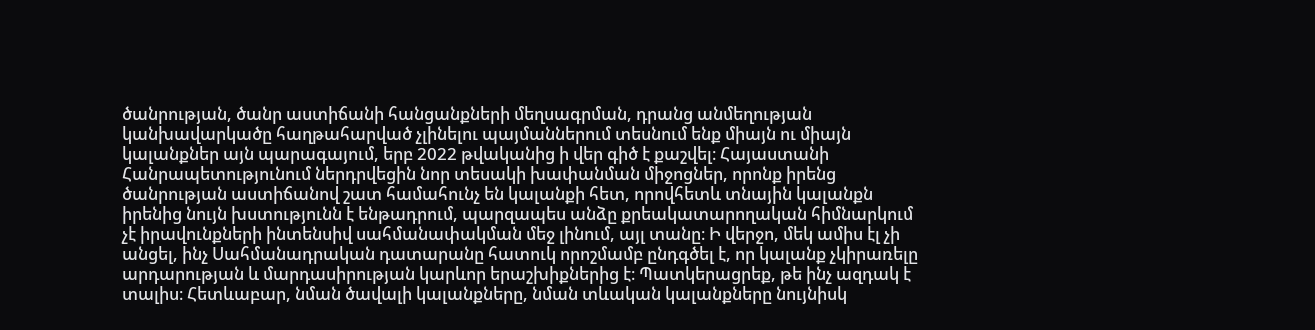ծանրության, ծանր աստիճանի հանցանքների մեղսագրման, դրանց անմեղության կանխավարկածը հաղթահարված չլինելու պայմաններում տեսնում ենք միայն ու միայն կալանքներ այն պարագայում, երբ 2022 թվականից ի վեր գիծ է քաշվել։ Հայաստանի Հանրապետությունում ներդրվեցին նոր տեսակի խափանման միջոցներ, որոնք իրենց ծանրության աստիճանով շատ համահունչ են կալանքի հետ, որովհետև տնային կալանքն իրենից նույն խստությունն է ենթադրում, պարզապես անձը քրեակատարողական հիմնարկում չէ իրավունքների ինտենսիվ սահմանափակման մեջ լինում, այլ տանը։ Ի վերջո, մեկ ամիս էլ չի անցել, ինչ Սահմանադրական դատարանը հատուկ որոշմամբ ընդգծել է, որ կալանք չկիրառելը արդարության և մարդասիրության կարևոր երաշխիքներից է։ Պատկերացրեք, թե ինչ ազդակ է տալիս։ Հետևաբար, նման ծավալի կալանքները, նման տևական կալանքները նույնիսկ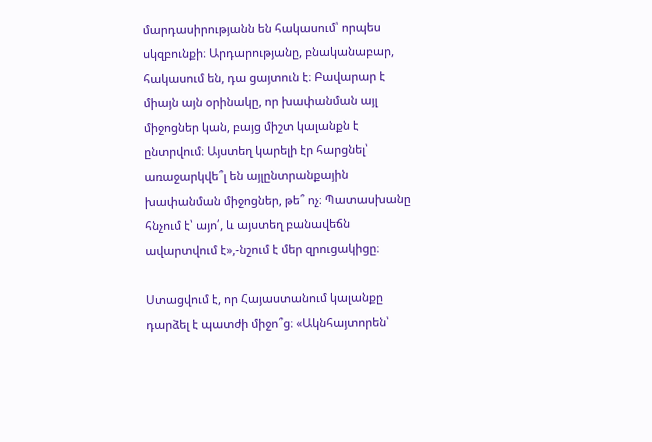մարդասիրությանն են հակասում՝ որպես սկզբունքի։ Արդարությանը, բնականաբար, հակասում են, դա ցայտուն է։ Բավարար է միայն այն օրինակը, որ խափանման այլ միջոցներ կան, բայց միշտ կալանքն է ընտրվում։ Այստեղ կարելի էր հարցնել՝ առաջարկվե՞լ են այլընտրանքային խափանման միջոցներ, թե՞ ոչ։ Պատասխանը հնչում է՝ այո՛, և այստեղ բանավեճն ավարտվում է»,-նշում է մեր զրուցակիցը։

Ստացվում է, որ Հայաստանում կալանքը դարձել է պատժի միջո՞ց։ «Ակնհայտորեն՝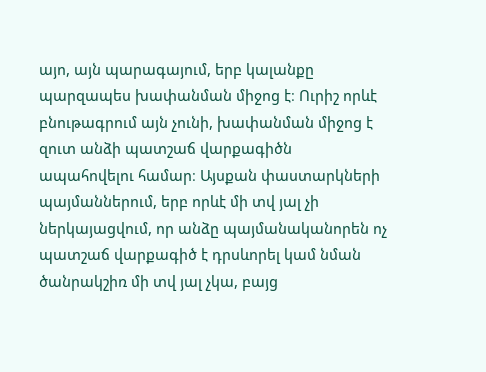այո, այն պարագայում, երբ կալանքը պարզապես խափանման միջոց է։ Ուրիշ որևէ բնութագրում այն չունի, խափանման միջոց է զուտ անձի պատշաճ վարքագիծն ապահովելու համար։ Այսքան փաստարկների պայմաններում, երբ որևէ մի տվ յալ չի ներկայացվում, որ անձը պայմանականորեն ոչ պատշաճ վարքագիծ է դրսևորել կամ նման ծանրակշիռ մի տվ յալ չկա, բայց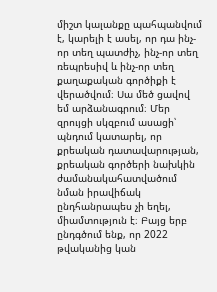միշտ կալանքը պահպանվում է, կարելի է ասել, որ դա ինչ-որ տեղ պատժիչ, ինչ-որ տեղ ռեպրեսիվ և ինչ-որ տեղ քաղաքական գործիքի է վերածվում։ Սա մեծ ցավով եմ արձանագրում։ Մեր զրույցի սկզբում ասացի՝ պնդում կատարել, որ քրեական դատավարության, քրեական գործերի նախկին ժամանակահատվածում նման իրավիճակ ընդհանրապես չի եղել, միամտություն է։ Բայց երբ ընդգծում ենք, որ 2022 թվականից կան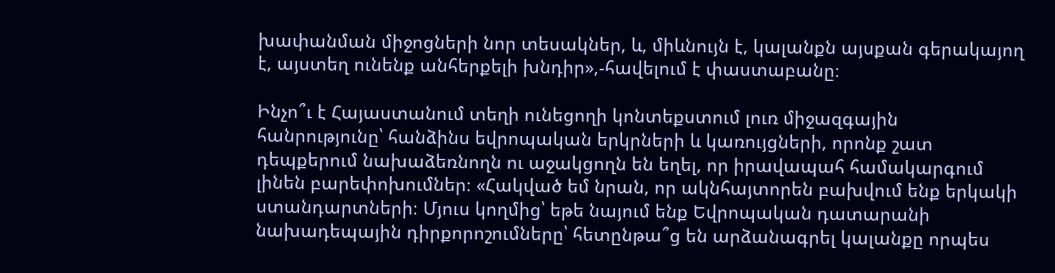խափանման միջոցների նոր տեսակներ, և, միևնույն է, կալանքն այսքան գերակայող է, այստեղ ունենք անհերքելի խնդիր»,-հավելում է փաստաբանը։

Ինչո՞ւ է Հայաստանում տեղի ունեցողի կոնտեքստում լուռ միջազգային հանրությունը՝ հանձինս եվրոպական երկրների և կառույցների, որոնք շատ դեպքերում նախաձեռնողն ու աջակցողն են եղել, որ իրավապահ համակարգում լինեն բարեփոխումներ։ «Հակված եմ նրան, որ ակնհայտորեն բախվում ենք երկակի ստանդարտների։ Մյուս կողմից՝ եթե նայում ենք Եվրոպական դատարանի նախադեպային դիրքորոշումները՝ հետընթա՞ց են արձանագրել կալանքը որպես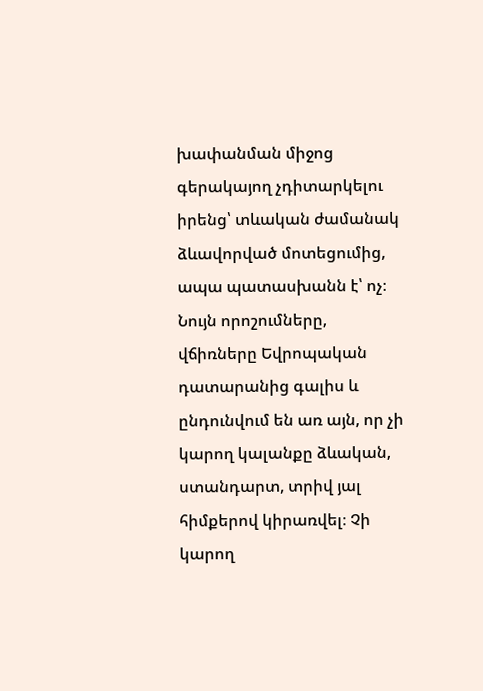խափանման միջոց գերակայող չդիտարկելու իրենց՝ տևական ժամանակ ձևավորված մոտեցումից, ապա պատասխանն է՝ ոչ։ Նույն որոշումները, վճիռները Եվրոպական դատարանից գալիս և ընդունվում են առ այն, որ չի կարող կալանքը ձևական, ստանդարտ, տրիվ յալ հիմքերով կիրառվել։ Չի կարող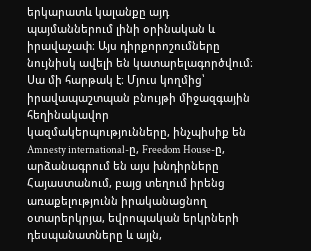երկարատև կալանքը այդ պայմաններում լինի օրինական և իրավաչափ։ Այս դիրքորոշումները նույնիսկ ավելի են կատարելագործվում։ Սա մի հարթակ է։ Մյուս կողմից՝ իրավապաշտպան բնույթի միջազգային հեղինակավոր կազմակերպությունները, ինչպիսիք են Amnesty international-ը, Freedom House-ը, արձանագրում են այս խնդիրները Հայաստանում, բայց տեղում իրենց առաքելությունն իրականացնող օտարերկրյա, եվրոպական երկրների դեսպանատները և այլն,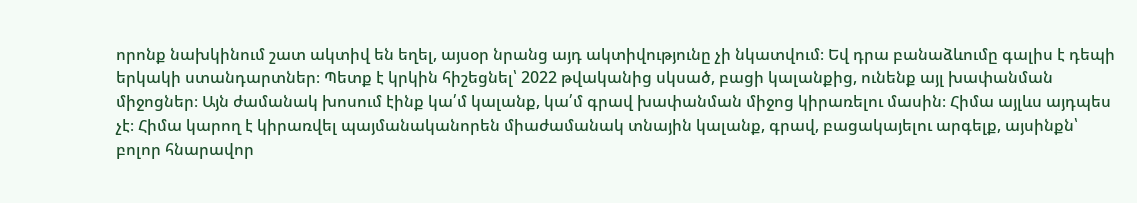որոնք նախկինում շատ ակտիվ են եղել, այսօր նրանց այդ ակտիվությունը չի նկատվում։ Եվ դրա բանաձևումը գալիս է դեպի երկակի ստանդարտներ։ Պետք է կրկին հիշեցնել՝ 2022 թվականից սկսած, բացի կալանքից, ունենք այլ խափանման միջոցներ։ Այն ժամանակ խոսում էինք կա՛մ կալանք, կա՛մ գրավ խափանման միջոց կիրառելու մասին։ Հիմա այլևս այդպես չէ։ Հիմա կարող է կիրառվել պայմանականորեն միաժամանակ տնային կալանք, գրավ, բացակայելու արգելք, այսինքն՝ բոլոր հնարավոր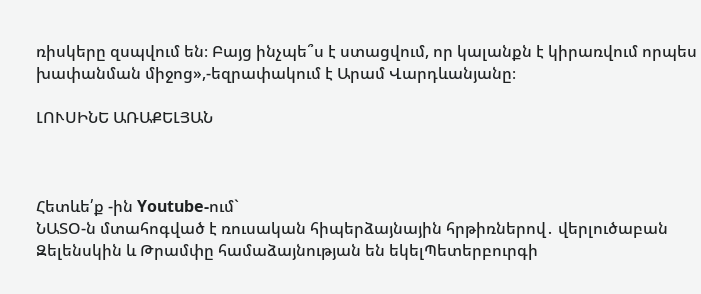ռիսկերը զսպվում են։ Բայց ինչպե՞ս է ստացվում, որ կալանքն է կիրառվում որպես խափանման միջոց»,-եզրափակում է Արամ Վարդևանյանը։

ԼՈՒՍԻՆԵ ԱՌԱՔԵԼՅԱՆ



Հետևե՛ք -ին Youtube-ում`
ՆԱՏՕ-ն մտահոգված է ռուսական հիպերձայնային հրթիռներով․ վերլուծաբան Զելենսկին և Թրամփը համաձայնության են եկելՊետերբուրգի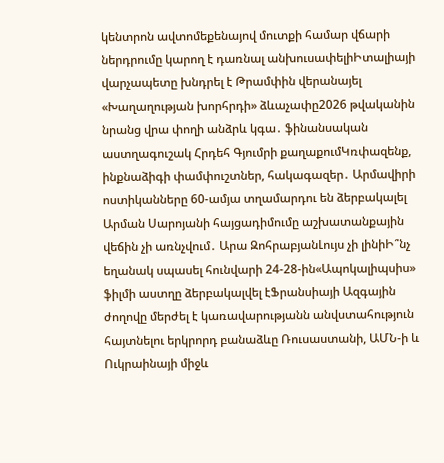կենտրոն ավտոմեքենայով մուտքի համար վճարի ներդրումը կարող է դառնալ անխուսափելիԻտալիայի վարչապետը խնդրել է Թրամփին վերանայել «Խաղաղության խորհրդի» ձևաչափը2026 թվականին նրանց վրա փողի անձրև կգա․ ֆինանսական աստղագուշակ Հրդեհ Գյումրի քաղաքումԿռփազենք, ինքնաձիգի փամփուշտներ, հակագազեր․ Արմավիրի ոստիկանները 60-ամյա տղամարդու են ձերբակալել Արման Սարոյանի հայցադիմումը աշխատանքային վեճին չի առնչվում․ Արա ԶոհրաբյանԼույս չի լինիԻ՞նչ եղանակ սպասել հունվարի 24-28-ին«Ապոկալիպսիս» ֆիլմի աստղը ձերբակալվել էՖրանսիայի Ազգային ժողովը մերժել է կառավարությանն անվստահություն հայտնելու երկրորդ բանաձևը Ռուսաստանի, ԱՄՆ-ի և Ուկրաինայի միջև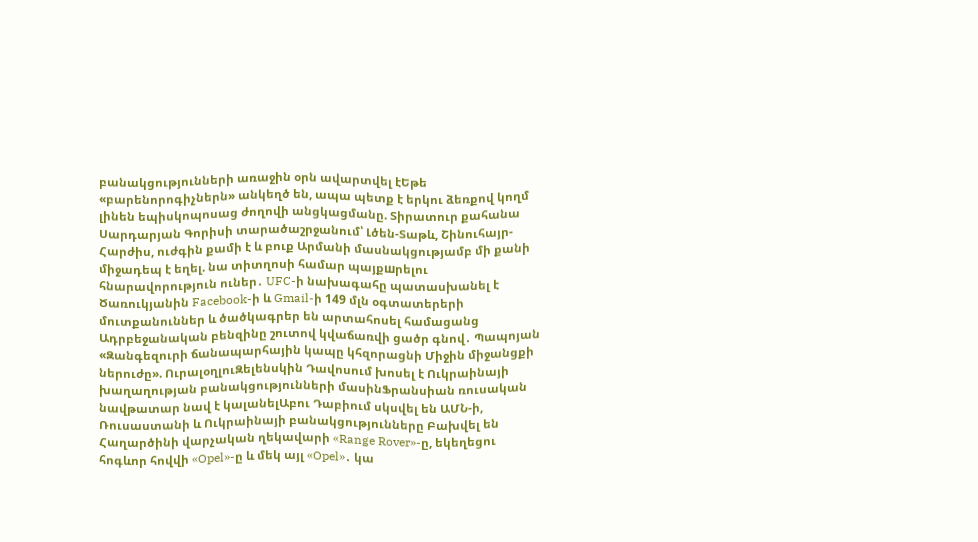բանակցությունների առաջին օրն ավարտվել էԵթե «բարենորոգիչներն» անկեղծ են, ապա պետք է երկու ձեռքով կողմ լինեն եպիսկոպոսաց ժողովի անցկացմանը. Տիրատուր քահանա Սարդարյան Գորիսի տարածաշրջանում՝ Լծեն-Տաթև, Շինուհայր-Հարժիս, ուժգին քամի է և բուք Արմանի մասնակցությամբ մի քանի միջադեպ է եղել. նա տիտղոսի համար պայքшրելու հնարավորություն ուներ․ UFC-ի նախագահը պատասխանել է Ծառուկյանին Facebook-ի և Gmail-ի 149 մլն օգտատերերի մուտքանուններ և ծածկագրեր են արտահոսել համացանց Ադրբեջանական բենզինը շուտով կվաճառվի ցածր գնով․ Պապոյան «Զանգեզուրի ճանապարհային կապը կհզորացնի Միջին միջանցքի ներուժը». ՈւրալօղլուԶելենսկին Դավոսում խոսել է Ուկրաինայի խաղաղության բանակցությունների մասինՖրանսիան ռուսական նավթատար նավ է կալանելԱբու Դաբիում սկսվել են ԱՄՆ-ի, Ռուսաստանի և Ուկրաինայի բանակցությունները Բախվել են Հաղարծինի վարչական ղեկավարի «Range Rover»-ը, եկեղեցու հոգևոր հովվի «Opel»-ը և մեկ այլ «Opel»․ կա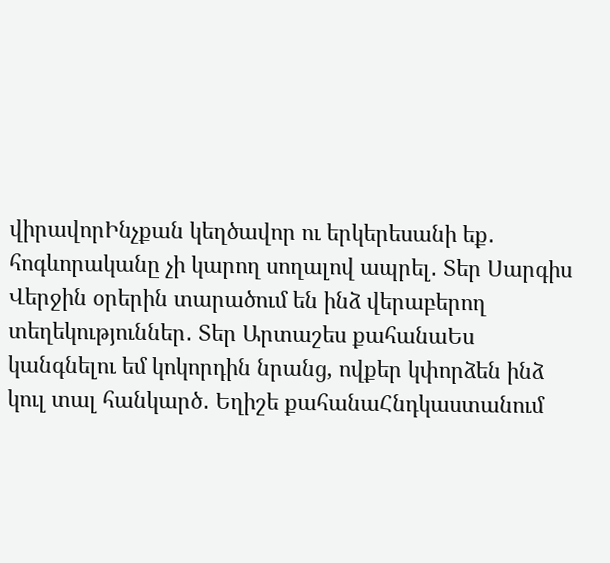վիրավորԻնչքան կեղծավոր ու երկերեսանի եք․ հոգևորականը չի կարող սողալով ապրել․ Տեր Սարգիս Վերջին օրերին տարածում են ինձ վերաբերող տեղեկություններ․ Տեր Արտաշես քահանաԵս կանգնելու եմ կոկորդին նրանց, ովքեր կփորձեն ինձ կուլ տալ հանկարծ․ Եղիշե քահանաՀնդկաստանում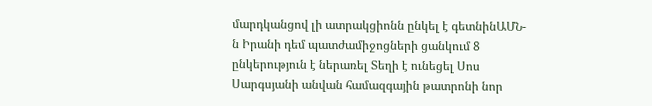մարդկանցով լի ատրակցիոնն ընկել է գետնինԱՄՆ-ն Իրանի դեմ պատժամիջոցների ցանկում 8 ընկերություն է ներառել Տեղի է ունեցել Սոս Սարգսյանի անվան համազգային թատրոնի նոր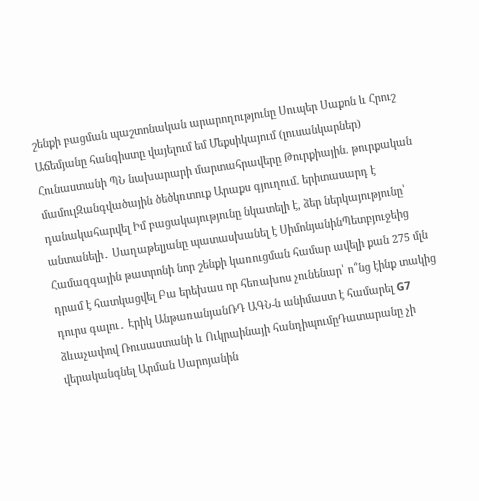շենքի բացման պաշտոնական արարողությունը Սուպեր Սաքոն և Հրուշ Աճեմյանը հանգիստը վայելում եմ Մեքսիկայում (լուսանկարներ) Հունաստանի ՊՆ նախարարի մարտահրավերը Թուրքիային. թուրքական մամուլԶանգվածային ծեծկռտուք Արաքս գյուղում. երիտասարդ է դանակահարվել Իմ բացակայությունը նկատելի է, ձեր ներկայությունը՝ անտանելի․ Սաղաթելյանը պատասխանել է ՍիմոնյանինՊետբյուջեից Համազգային թատրոնի նոր շենքի կառուցման համար ավելի քան 275 մլն դրամ է հատկացվել Բա երեխաս որ հեռախոս չունենար՝ ո՞նց էինք տակից դուրս գալու․ Էրիկ ԱնթառանյանՌԴ ԱԳՆ-ն անիմաստ է համարել G7 ձևաչափով Ռուսաստանի և Ուկրաինայի հանդիպումըԴատարանը չի վերականգնել Արման Սարոյանին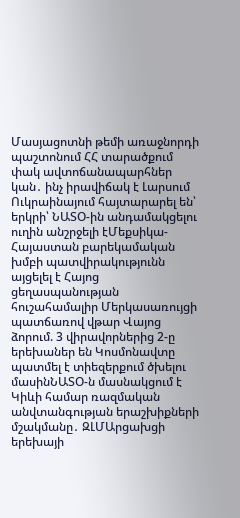Մասյացոտնի թեմի առաջնորդի պաշտոնում ՀՀ տարածքում փակ ավտոճանապարհներ կան․ ինչ իրավիճակ է Լարսում Ուկրաինայում հայտարարել են՝ երկրի՝ ՆԱՏՕ-ին անդամակցելու ուղին անշրջելի էՄեքսիկա-Հայաստան բարեկամական խմբի պատվիրակությունն այցելել է Հայոց ցեղասպանության հուշահամալիր Մերկասառույցի պատճառով վթար Վայոց ձորում. 3 վիրավորներից 2-ը երեխաներ են Կոսմոնավտը պատմել է տիեզերքում ծխելու մասինՆԱՏՕ-ն մասնակցում է Կիևի համար ռազմական անվտանգության երաշխիքների մշակմանը․ ԶԼՄԱրցախցի երեխայի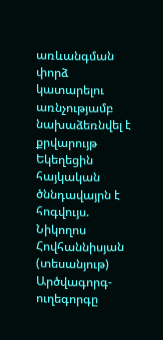առևանգման փորձ կատարելու առնչությամբ նախաձեռնվել է քրվարույթ Եկեղեցին հայկական ծննդավայրն է հոգվույս. Նիկողոս Հովհաննիսյան (տեսանյութ) Արծվագորգ-ուղեգորգը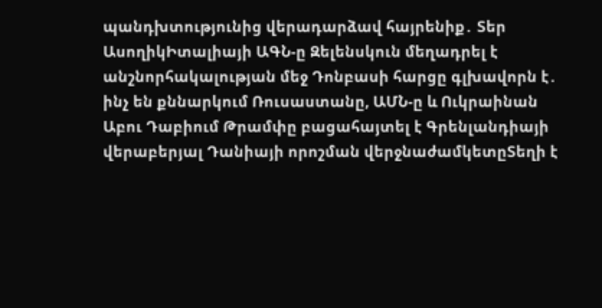պանդխտությունից վերադարձավ հայրենիք․ Տեր ԱսողիկԻտալիայի ԱԳՆ-ը Զելենսկուն մեղադրել է անշնորհակալության մեջ Դոնբասի հարցը գլխավորն է․ ինչ են քննարկում Ռուսաստանը, ԱՄՆ-ը և Ուկրաինան Աբու Դաբիում Թրամփը բացահայտել է Գրենլանդիայի վերաբերյալ Դանիայի որոշման վերջնաժամկետըՏեղի է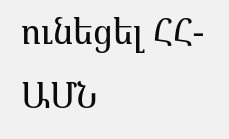ունեցել ՀՀ-ԱՄՆ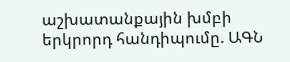աշխատանքային խմբի երկրորդ հանդիպումը. ԱԳՆ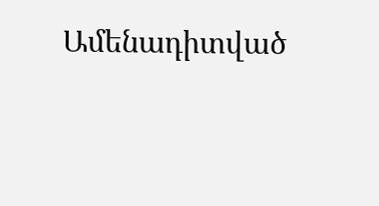Ամենադիտված